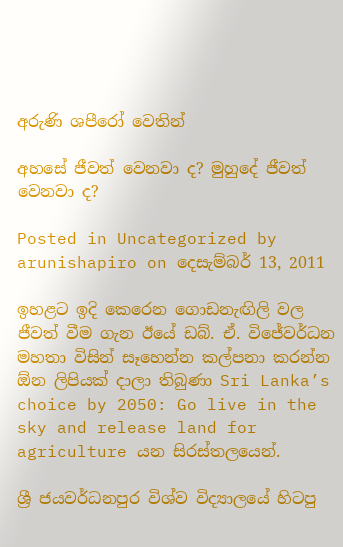අරුණි ශපීරෝ‍ වෙතින්

අහසේ ජීවත් වෙනවා ද? මුහුදේ ජීවත් වෙනවා ද?

Posted in Uncategorized by arunishapiro on දෙසැම්බර් 13, 2011

ඉහළට ඉදි කෙරෙන ගොඩනැඟිලි වල ජීවත් වීම ගැන ඊයේ ඩබ්. ඒ. විජේවර්ධන මහතා විසින් සෑහෙන්න කල්පනා කරන්න ඕන ලිපියක් දාලා තිබුණා Sri Lanka’s choice by 2050: Go live in the sky and release land for agriculture යන සිරස්තලයෙන්.

ශ්‍රී ජයවර්ධනපුර විශ්ව විද්‍යාලයේ හිටපු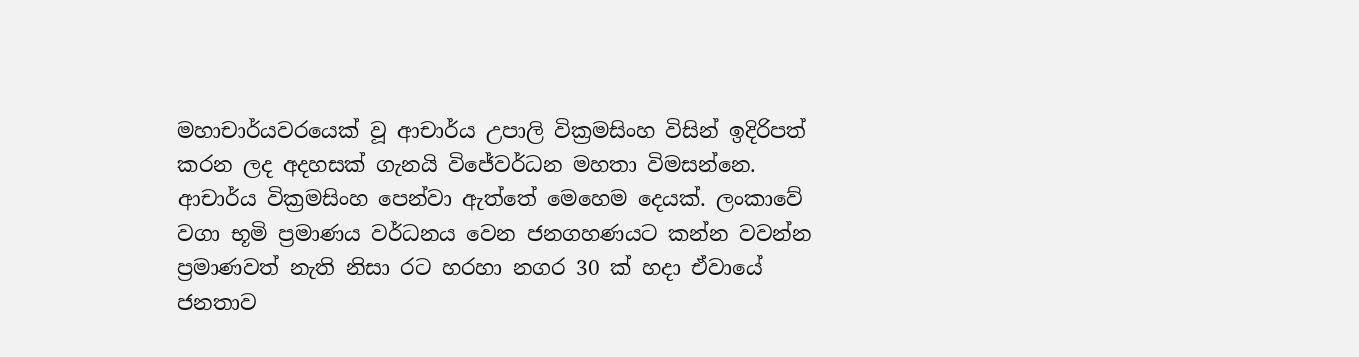මහාචාර්යවරයෙක් වූ ආචාර්ය උපාලි වික්‍රමසිංහ විසින් ඉදිරිපත් කරන ලද අදහසක් ගැනයි විජේවර්ධන මහතා විමසන්නෙ. ආචාර්ය වික්‍රමසිංහ පෙන්වා ඇත්තේ මෙහෙම දෙයක්. ලංකාවේ වගා භූමි ප්‍රමාණය වර්ධනය වෙන ජනගහණයට කන්න වවන්න ප්‍රමාණවත් නැති නිසා රට හරහා නගර 30 ක් හදා ඒවායේ ජනතාව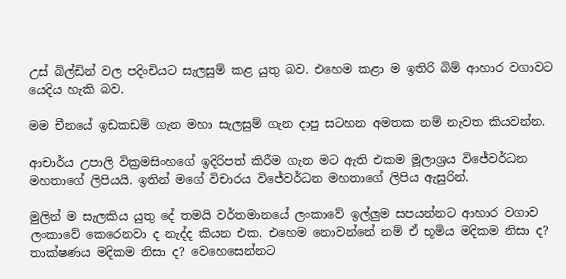උස් බිල්ඩින් වල පදිංචියට සැලසුම් කළ යුතු බව. එහෙම කළා ම ඉතිරි බිම් ආහාර වගාවට යෙදිය හැකි බව.

මම චීනයේ ඉඩකඩම් ගැන මහා සැලසුම් ගැන දාපු සටහන අමතක නම් නැවත කියවන්න.

ආචාර්ය උපාලි වික්‍රමසිංහගේ ඉදිරිපත් කිරීම ගැන මට ඇති එකම මූලාශ්‍රය විජේවර්ධන මහතාගේ ලිපියයි. ඉතින් මගේ විචාරය විජේවර්ධන මහතාගේ ලිපිය ඇසුරින්.

මුලින් ම සැලකිය යුතු දේ තමයි වර්තමානයේ ලංකාවේ ඉල්ලුම සපයන්නට ආහාර වගාව ලංකාවේ කෙරෙනවා ද නැද්ද කියන එක. එහෙම නොවන්නේ නම් ඒ භූමිය මදිකම නිසා ද? තාක්ෂණය මදිකම නිසා ද? වෙහෙසෙන්නට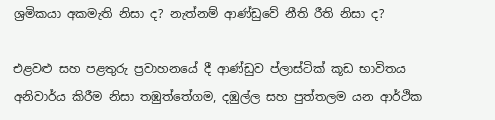ශ්‍රමිකයා අකමැති නිසා ද? නැත්නම් ආණ්ඩුවේ නීති රීති නිසා ද?

එළවළු සහ පළතුරු ප්‍රවාහනයේ දී ආණ්ඩුව ප්ලාස්ටික් කූඩ භාවිතය අනිවාර්ය කිරීම නිසා තඹුත්තේගම, දඹුල්ල සහ පුත්තලම යන ආර්ථික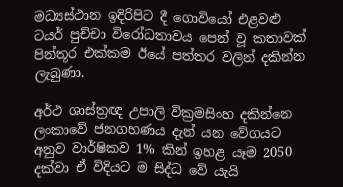මධ්‍යස්ථාන ඉදිරිපිට දී ගොවියෝ එළවළු ටයර් පුච්චා විරෝධතාවය පෙන් වූ කතාවක් පින්තූර එක්කම ඊයේ පත්තර වලින් දකින්න ලැබුණා.

අර්ථ ශාස්ත්‍රඥ උපාලි වික්‍රමසිංහ දකින්නෙ ලංකාවේ ජනගහණය දැන් යන වේගයට අනුව වාර්ෂිකව 1% කින් ඉහළ යෑම 2050 දක්වා ඒ විදියට ම සිද්ධ වේ යැයි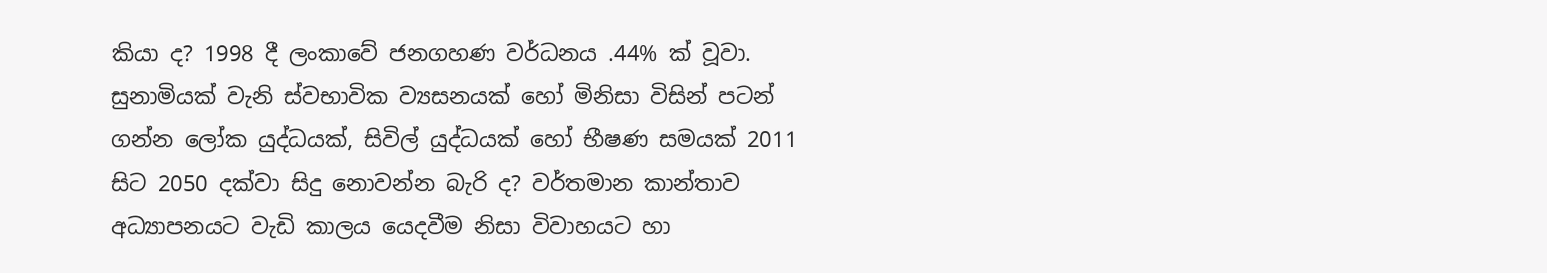කියා ද? 1998 දී ලංකාවේ ජනගහණ වර්ධනය .44% ක් වූවා. සුනාමියක් වැනි ස්වභාවික ව්‍යසනයක් හෝ මිනිසා විසින් පටන් ගන්න ලෝක යුද්ධයක්, සිවිල් යුද්ධයක් හෝ භීෂණ සමයක් 2011 සිට 2050 දක්වා සිදු නොවන්න බැරි ද? වර්තමාන කාන්තාව අධ්‍යාපනයට වැඩි කාලය යෙදවීම නිසා විවාහයට හා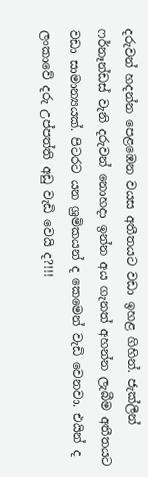දරුවන් හදන්න පෙළඹෙන වයස අතීතයට වඩා ඉහළ ගිහින්. ජැක්ලීන් ෆර්නෑන්ඩස් වැනි දරුවන් නොහදා ඉන්න අය ගැනත් අහන්න ලැබීම අතීතයට වඩා සාමාන්‍යයක්. පිටරට යන ශ්‍රමිකයන් ද කෙමෙන් වැඩි වෙනවා. එයින් ද ලංකාවේ දරු උප්පත්ති අඩු වැඩි වෙයි ද?!!!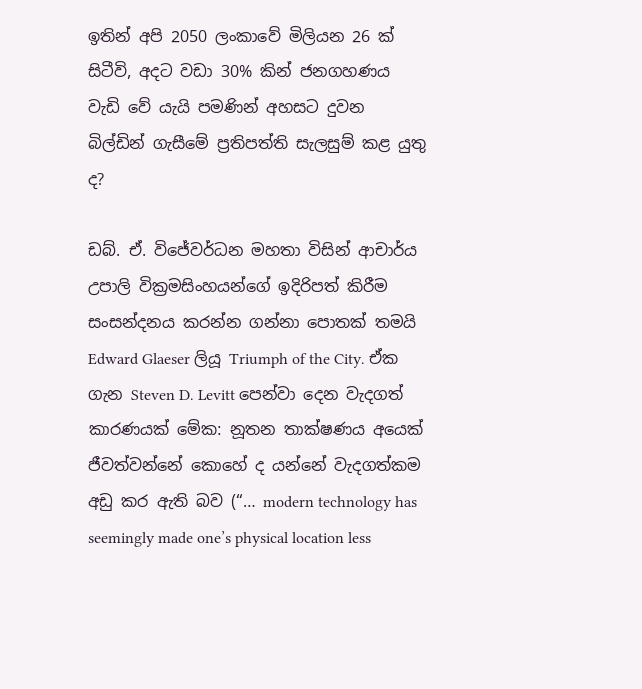ඉතින් අපි 2050 ලංකාවේ මිලියන 26 ක් සිටීවි, අදට වඩා 30% කින් ජනගහණය වැඩි වේ යැයි පමණින් අහසට දුවන බිල්ඩින් ගැසීමේ ප්‍රතිපත්ති සැලසුම් කළ යුතු ද?

ඩබ්. ඒ. විජේවර්ධන මහතා විසින් ආචාර්ය උපාලි වික්‍රමසිංහයන්ගේ ඉදිරිපත් කිරීම සංසන්දනය කරන්න ගන්නා පොතක් තමයි Edward Glaeser ලියූ Triumph of the City. ඒක ගැන Steven D. Levitt පෙන්වා දෙන වැදගත් කාරණයක් මේක: නූතන තාක්ෂණය අයෙක් ජීවත්වන්නේ කොහේ ද යන්නේ වැදගත්කම අඩු කර ඇති බව (“… modern technology has seemingly made one’s physical location less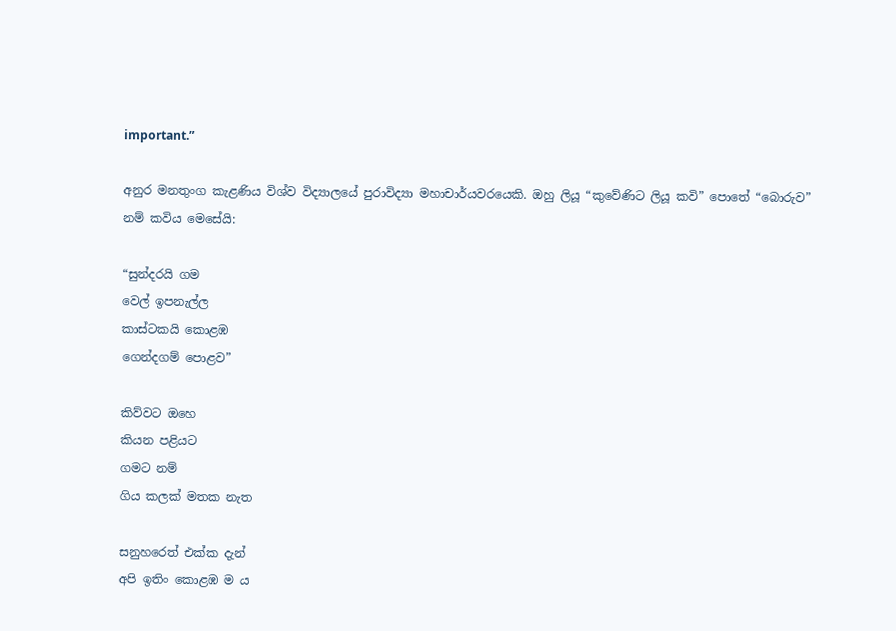important.”

අනුර මනතුංග කැළණිය විශ්ව විද්‍යාලයේ පුරාවිද්‍යා මහාචාර්යවරයෙකි. ඔහු ලියූ “කුවේණිට ලියූ කවි” පොතේ “බොරුව” නම් කවිය මෙසේයි:

“සුන්දරයි ගම
වෙල් ඉපනැල්ල
කාස්ටකයි කොළඹ
ගෙන්දගම් පොළව”

කිව්වට ඔහෙ
කියන පළියට
ගමට නම්
ගිය කලක් මතක නැත

සනුහරෙත් එක්ක දැන්
අපි ඉතිං කොළඹ ම ය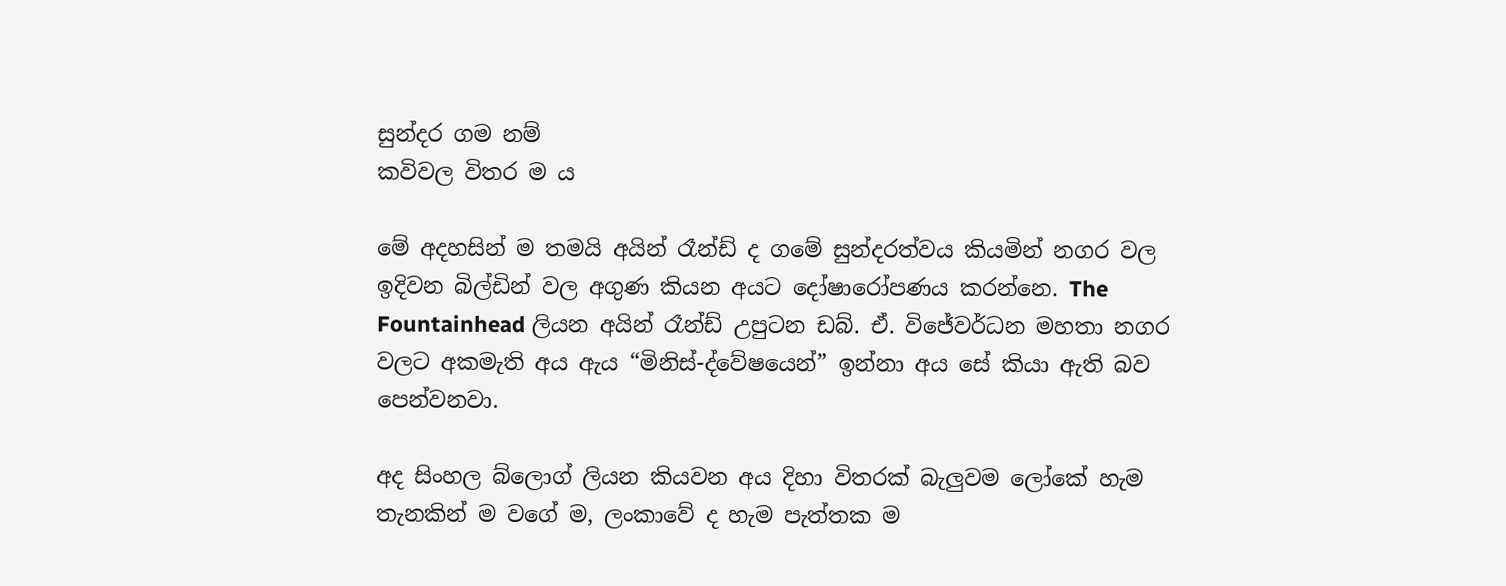සුන්දර ගම නම්
කවිවල විතර ම ය

මේ අදහසින් ම තමයි අයින් රෑන්ඩ් ද ගමේ සුන්දරත්වය කියමින් නගර වල ඉදිවන බිල්ඩින් වල අගුණ කියන අයට දෝෂාරෝපණය කරන්නෙ. The Fountainhead ලියන අයින් රෑන්ඩ් උපුටන ඩබ්. ඒ. විජේවර්ධන මහතා නගර වලට අකමැති අය ඇය “මිනිස්-ද්වේෂයෙන්” ඉන්නා අය සේ කියා ඇති බව පෙන්වනවා.

අද සිංහල බ්ලොග් ලියන කියවන අය දිහා විතරක් බැලුවම ලෝකේ හැම තැනකින් ම වගේ ම, ලංකාවේ ද හැම පැත්තක ම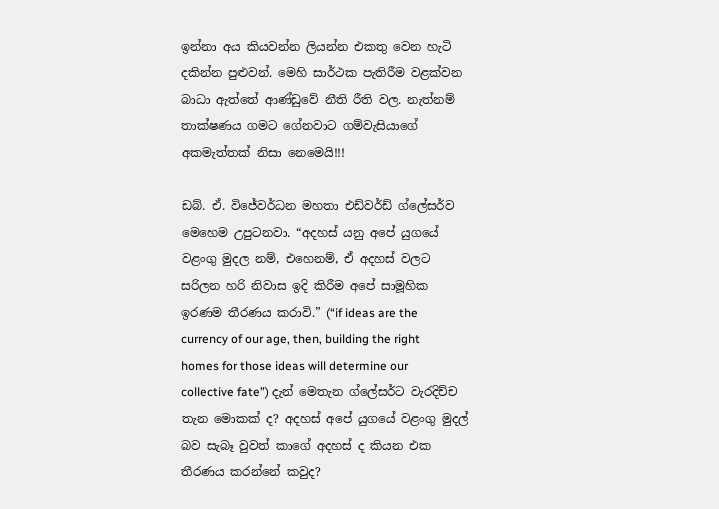ඉන්නා අය කියවන්න ලියන්න එකතු වෙන හැටි දකින්න පුළුවන්. මෙහි සාර්ථක පැතිරීම වළක්වන බාධා ඇත්තේ ආණ්ඩුවේ නීති රීති වල. නැත්නම් තාක්ෂණය ගමට ගේනවාට ගම්වැසියාගේ අකමැත්තක් නිසා නෙමෙයි!!!

ඩබ්. ඒ. විජේවර්ධන මහතා එඩ්වර්ඩ් ග්ලේසර්ව මෙහෙම උපුටනවා. “අදහස් යනු අපේ යුගයේ වළංගු මුදල නම්, එහෙනම්, ඒ අදහස් වලට සරිලන හරි නිවාස ඉදි කිරීම අපේ සාමූහික ඉරණම තීරණය කරාවි.” (“if ideas are the currency of our age, then, building the right homes for those ideas will determine our collective fate”) දැන් මෙතැන ග්ලේසර්ට වැරදිච්ච තැන මොකක් ද? අදහස් අපේ යුගයේ වළංගු මුදල් බව සැබෑ වුවත් කාගේ අදහස් ද කියන එක තීරණය කරන්නේ කවුද?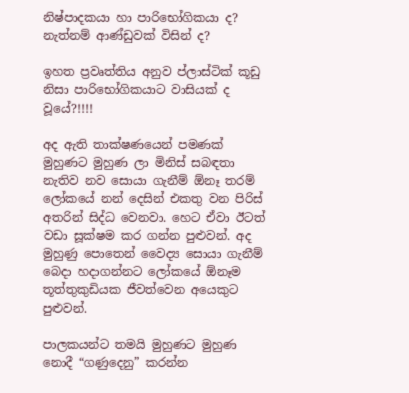නිෂ්පාදකයා හා පාරිභෝගිකයා ද? නැත්නම් ආණ්ඩුවක් විසින් ද?

ඉහත ප්‍රවෘත්තිය අනුව ප්ලාස්ටික් කූඩු නිසා පාරිභෝගිකයාට වාසියක් ද වූයේ?!!!!

අද ඇති තාක්ෂණයෙන් පමණක් මුහුණට මුහුණ ලා මිනිස් සබඳතා නැතිව නව සොයා ගැනීම් ඕනෑ තරම් ලෝකයේ නන් දෙසින් එකතු වන පිරිස් අතරින් සිද්ධ වෙනවා. හෙට ඒවා ඊටත් වඩා සූක්ෂම කර ගන්න පුළුවන්. අද මුහුණු පොතෙන් වෛද්‍ය සොයා ගැනීම් බෙදා හදාගන්නට ලෝකයේ ඕනෑම තූත්තුකුඩියක ජීවත්වෙන අයෙකුට පුළුවන්.

පාලකයන්ට තමයි මුහුණට මුහුණ නොදී “ගණුදෙනු” කරන්න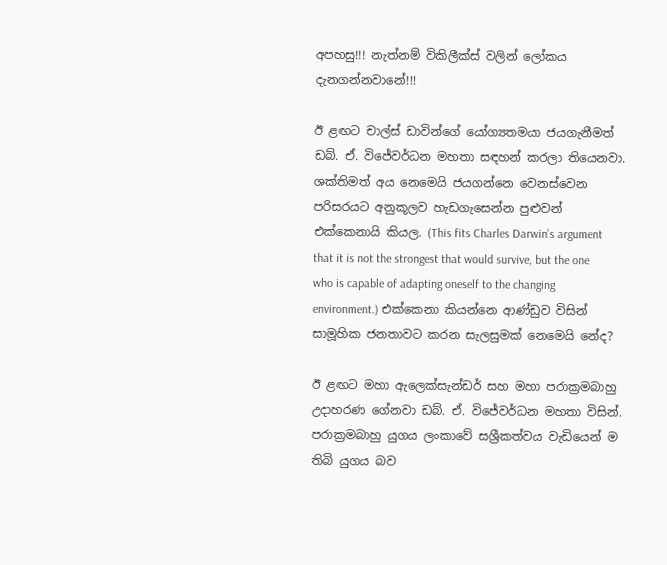අපහසු!!! නැත්නම් විකිලීක්ස් වලින් ලෝකය දැනගන්නවානේ!!!

ඊ ළඟට චාල්ස් ඩාවින්ගේ යෝග්‍යතමයා ජයගැනීමත් ඩබ්. ඒ. විජේවර්ධන මහතා සඳහන් කරලා තියෙනවා. ශක්තිමත් අය නෙමෙයි ජයගන්නෙ වෙනස්වෙන පරිසරයට අනුකූලව හැඩගැසෙන්න පුළුවන් එක්කෙනායි කියල. (This fits Charles Darwin’s argument that it is not the strongest that would survive, but the one who is capable of adapting oneself to the changing environment.) එක්කෙනා කියන්නෙ ආණ්ඩුව විසින් සාමූහික ජනතාවට කරන සැලසුමක් නෙමෙයි නේද?

ඊ ළඟට මහා ඇලෙක්සැන්ඩර් සහ මහා පරාක්‍රමබාහු උදාහරණ ගේනවා ඩබ්. ඒ. විජේවර්ධන මහතා විසින්. පරාක්‍රමබාහු යුගය ලංකාවේ සශ්‍රීකත්වය වැඩියෙන් ම තිබි යුගය බව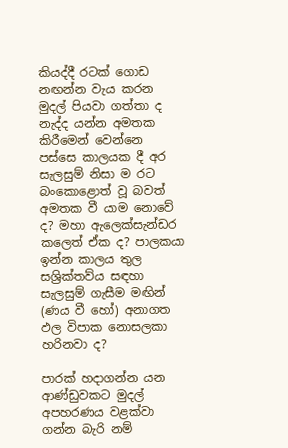කියද්දී රටක් ගොඩ නඟන්න වැය කරන මුදල් පියවා ගත්තා ද නැද්ද යන්න අමතක කිරීමෙන් වෙන්නෙ පස්සෙ කාලයක දී අර සැලසුම් නිසා ම රට බංකොළොත් වූ බවත් අමතක වී යාම නොවේ ද? මහා ඇලෙක්සැන්ඩර කලෙත් ඒක ද? පාලකයා ඉන්න කාලය තුල සශ්‍රික්තව්ය සඳහා සැලසුම් ගැසීම මඟින් (ණය වී හෝ) අනාගත ඵල විපාක නොසලකා හරිනවා ද?

පාරක් හදාගන්න යන ආණ්ඩුවකට මුදල් අපහරණය වළක්වා ගන්න බැරි නම්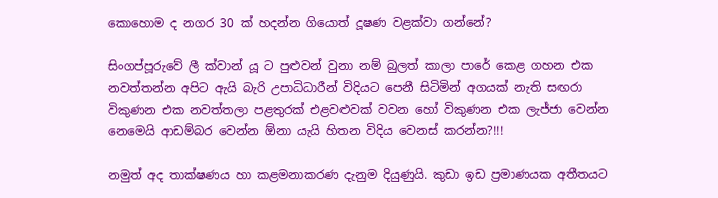කොහොම ද නගර 30 ක් හදන්න ගියොත් දූෂණ වළක්වා ගන්නේ?

සිංගප්පූරුවේ ලී ක්වාන් යූ ට පුළුවන් වුනා නම් බුලත් කාලා පාරේ කෙළ ගහන එක නවත්තන්න අපිට ඇයි බැරි උපාධිධාරීන් විදියට පෙනී සිටිමින් අගයක් නැති සඟරා විකුණන එක නවත්තලා පළතුරක් එළවළුවක් වවන හෝ විකුණන එක ලැජ්ජා වෙන්න නෙමෙයි ආඩම්බර වෙන්න ඕනා යැයි හිතන විදිය වෙනස් කරන්න?!!!

නමුත් අද තාක්ෂණය හා කළමනාකරණ දැනුම දියුණුයි. කුඩා ඉඩ ප්‍රමාණයක අතීතයට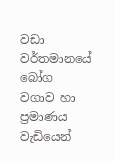වඩා වර්තමානයේ බෝග වගාව හා ප්‍රමාණය වැඩියෙන්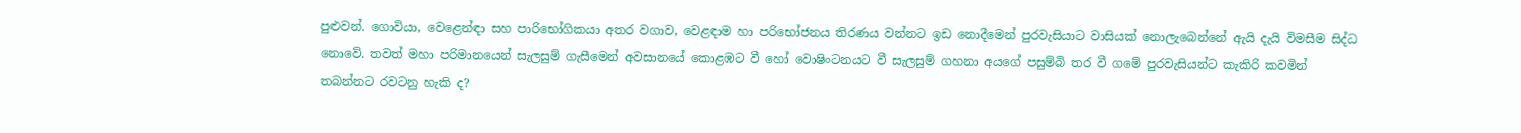පුළුවන්. ගොවියා, වෙළෙන්ඳා සහ පාරිභෝගිකයා අතර වගාව, වෙළඳාම හා පරිභෝජනය තිරණය වන්නට ඉඩ නොදීමෙන් පුරවැසියාට වාසියක් නොලැබෙන්නේ ඇයි දැයි විමසීම සිද්ධ නොවේ. තවත් මහා පරිමානයෙන් සැලසුම් ගැසීමෙන් අවසානයේ කොළඹට වී හෝ වොෂිංටනයට වී සැලසුම් ගහනා අයගේ පසුම්බි තර වී ගමේ පුරවැසියන්ට කැකිරි කවමින් තබන්නට රවටනු හැකි ද?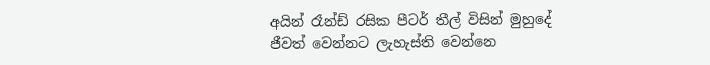අයින් රෑන්ඩ් රසික පීටර් තීල් විසින් මුහුදේ ජීවත් වෙන්නට ලැහැස්ති වෙන්නෙ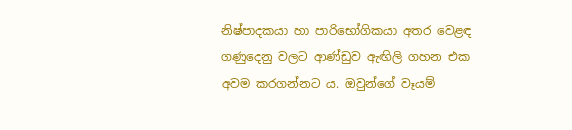නිෂ්පාදකයා හා පාරිභෝගිකයා අතර වෙළඳ ගණුදෙනු වලට ආණ්ඩුව ඇඟිලි ගහන එක අවම කරගන්නට ය. ඔවුන්ගේ වෑයම්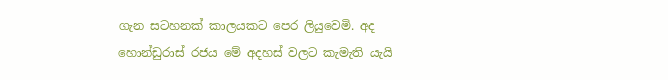ගැන සටහනක් කාලයකට පෙර ලියුවෙමි. අද හොන්ඩුරාස් රජය මේ අදහස් වලට කැමැති යැයි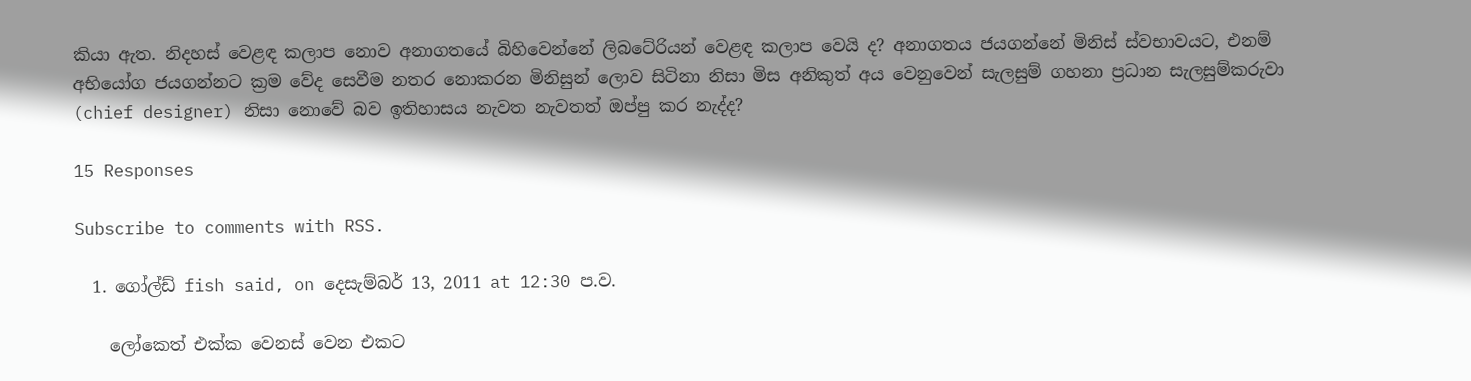කියා ඇත. නිදහස් වෙළඳ කලාප නොව අනාගතයේ බිහිවෙන්නේ ලිබටේරියන් වෙළඳ කලාප වෙයි ද? අනාගතය ජයගන්නේ මිනිස් ස්වභාවයට, එනම් අභියෝග ජයගන්නට ක්‍රම වේද සෙවීම නතර නොකරන මිනිසුන් ලොව සිටිනා නිසා මිස අනිකුත් අය වෙනුවෙන් සැලසුම් ගහනා ප්‍රධාන සැලසුම්කරුවා (chief designer) නිසා නොවේ බව ඉතිහාසය නැවත නැවතත් ඔප්පු කර නැද්ද?

15 Responses

Subscribe to comments with RSS.

  1. ගෝල්ඩ් fish said, on දෙසැම්බර් 13, 2011 at 12:30 ප.ව.

    ලෝකෙත් එක්ක වෙනස් වෙන එකට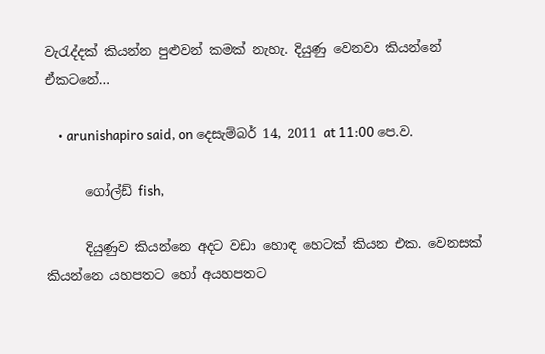වැරැද්දක් කියන්න පුළුවන් කමක් නැහැ. දියුණු වෙනවා කියන්නේ ඒකටනේ…

    • arunishapiro said, on දෙසැම්බර් 14, 2011 at 11:00 පෙ.ව.

      ගෝල්ඩ් fish,

      දියුණුව කියන්නෙ අදට වඩා හොඳ හෙටක් කියන එක. වෙනසක් කියන්නෙ යහපතට හෝ අයහපතට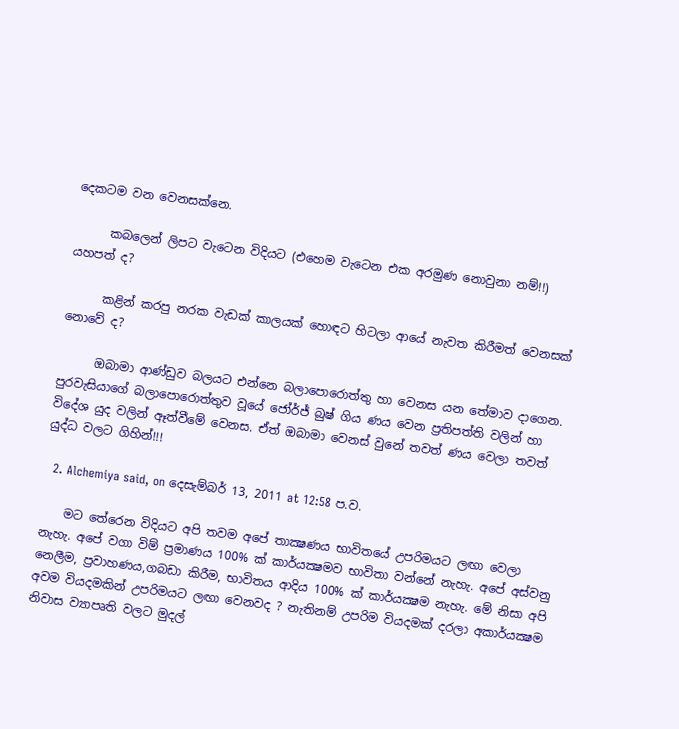දෙකටම වන වෙනසක්නෙ.

      කබලෙන් ලිපට වැටෙන විදියට (එහෙම වැටෙන එක අරමුණ නොවුනා නම්!!) යහපත් ද?

      කළින් කරපු නරක වැඩක් කාලයක් හොඳට හිටලා ආයේ නැවත කිරීමත් වෙනසක් නොවේ ද?

      ඔබාමා ආණ්ඩුව බලයට එන්නෙ බලාපොරොත්තු හා වෙනස යන තේමාව දාගෙන. පුරවැසියාගේ බලාපොරොත්තුව වූයේ ජෝර්ජ් බුෂ් ගිය ණය වෙන ප්‍රතිපත්ති වලින් හා විදේශ යුද වලින් ඈත්වීමේ වෙනස. ඒත් ඔබාමා වෙනස් වුනේ තවත් ණය වෙලා තවත් යුද්ධ වලට ගිහින්!!!

  2. Alchemiya said, on දෙසැම්බර් 13, 2011 at 12:58 ප.ව.

    මට තේරෙන විදියට අපි තවම අපේ තාක්‍ෂණය භාවිතයේ උපරිමයට ලඟා වෙලා නැහැ. අපේ වගා විම් ප්‍රමාණය 100% ක් කාර්යක්‍ෂමව භාවිතා වන්නේ නැහැ. අපේ අස්වනු නෙලීම, ප්‍රවාහණය,ගබඩා කිරීම, භාවිතය ආදිය 100% ක් කාර්යක්‍ෂම නැහැ. මේ නිසා අපි අවම වියදමකින් උපරිමයට ලඟා වෙනවද ? නැතිනම් උපරිම වියදමක් දරලා අකාර්යක්‍ෂම නිවාස ව්‍යාපෘති වලට මුදල්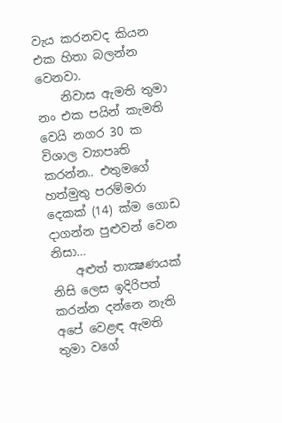වැය කරනවද කියන එක හිතා බලන්න වෙනවා.
    නිවාස ඇමති තුමා නං එක පයින් කැමති වෙයි නගර 30 ක විශාල ව්‍යාපෘති කරන්න.. එතුමගේ හත්මුතු පරම්මරා දෙකක් (14) ක්ම ගොඩ දාගන්න පුළුවන් වෙන නිසා…
    අළුත් තාක්‍ෂණයක් නිසි ලෙස ඉදිරිපත් කරන්න දන්නෙ නැති අපේ වෙළඳ ඇමති තුමා වගේ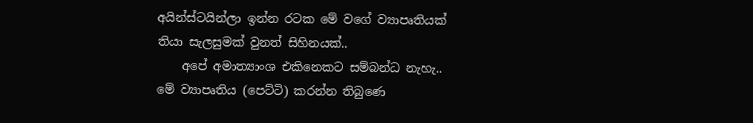අයින්ස්ටයින්ලා ඉන්න රටක මේ වගේ ව්‍යාපෘතියක් තියා සැලසුමක් වුනත් සිහිනයක්..
    අපේ අමාත්‍යාංශ එකිනෙකට සම්බන්ධ නැහැ.. මේ ව්‍යාපෘතිය (පෙට්ටි) කරන්න තිබුණෙ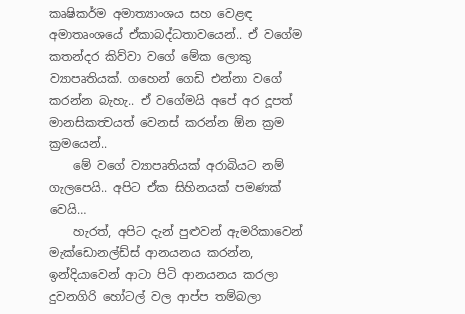කෘෂිකර්ම අමාත්‍යාංශය සහ වෙළඳ අමාතෘංශයේ ඒකාබද්ධතාවයෙන්.. ඒ වගේම කතන්දර කිව්වා වගේ මේක ලොකු ව්‍යාපෘතියක්. ගහෙන් ගෙඩි එන්නා වගේ කරන්න බැහැ.. ඒ වගේමයි අපේ අර දූපත් මානසිකත්‍වයත් වෙනස් කරන්න ඕන ක්‍රම ක්‍රමයෙන්..
    මේ වගේ ව්‍යාපෘතියක් අරාබියට නම් ගැලපෙයි.. අපිට ඒක සිහිනයක් පමණක් වෙයි…
    හැරත්, අපිට දැන් පුළුවන් ඇමරිකාවෙන් මැක්ඩොනල්ඩ්ස් ආනයනය කරන්න, ඉන්දියාවෙන් ආටා පිටි ආනයනය කරලා දුවනගිරි හෝටල් වල ආප්ප තම්බලා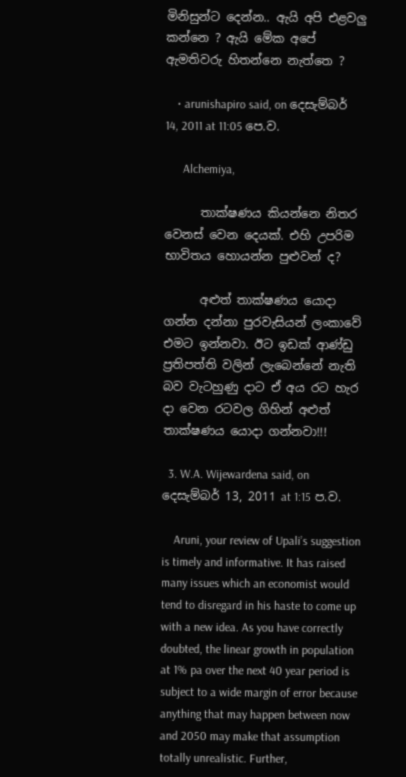මිනිසුන්ට දෙන්න.. ඇයි අපි එළවලු කන්නෙ ? ඇයි මේක අපේ ඇමතිවරු හිතන්නෙ නැත්තෙ ?

    • arunishapiro said, on දෙසැම්බර් 14, 2011 at 11:05 පෙ.ව.

      Alchemiya,

      තාක්ෂණය කියන්නෙ නිතර වෙනස් වෙන දෙයක්. එහි උපරිම භාවිතය හොයන්න පුළුවන් ද?

      අළුත් තාක්ෂණය යොදා ගන්න දන්නා පුරවැසියන් ලංකාවේ එමට ඉන්නවා. ඊට ඉඩක් ආණ්ඩු ප්‍රතිපත්ති වලින් ලැබෙන්නේ නැති බව වැටහුණු දාට ඒ අය රට හැර දා වෙන රටවල ගිහින් අළුත් තාක්ෂණය යොදා ගන්නවා!!!

  3. W.A. Wijewardena said, on දෙසැම්බර් 13, 2011 at 1:15 ප.ව.

    Aruni, your review of Upali’s suggestion is timely and informative. It has raised many issues which an economist would tend to disregard in his haste to come up with a new idea. As you have correctly doubted, the linear growth in population at 1% pa over the next 40 year period is subject to a wide margin of error because anything that may happen between now and 2050 may make that assumption totally unrealistic. Further,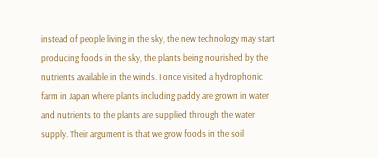instead of people living in the sky, the new technology may start producing foods in the sky, the plants being nourished by the nutrients available in the winds. I once visited a hydrophonic farm in Japan where plants including paddy are grown in water and nutrients to the plants are supplied through the water supply. Their argument is that we grow foods in the soil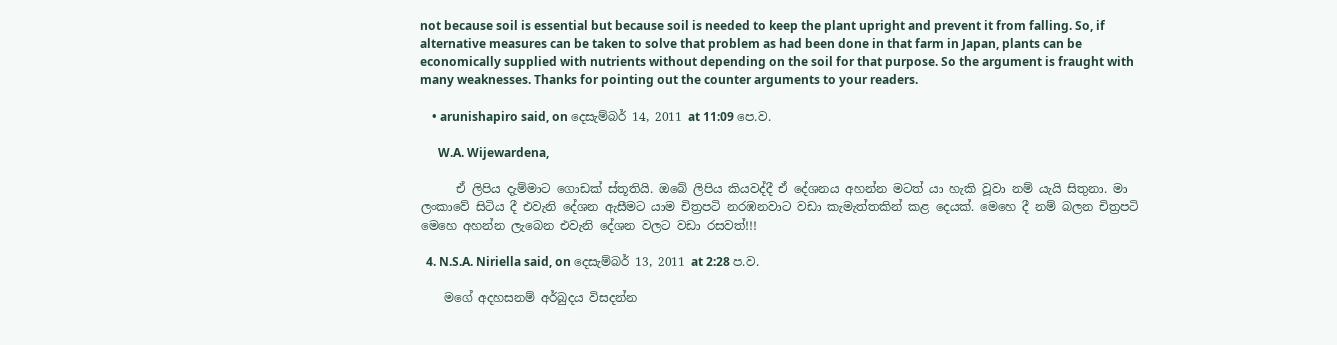not because soil is essential but because soil is needed to keep the plant upright and prevent it from falling. So, if alternative measures can be taken to solve that problem as had been done in that farm in Japan, plants can be economically supplied with nutrients without depending on the soil for that purpose. So the argument is fraught with many weaknesses. Thanks for pointing out the counter arguments to your readers.

    • arunishapiro said, on දෙසැම්බර් 14, 2011 at 11:09 පෙ.ව.

      W.A. Wijewardena,

      ඒ ලිපිය දැම්මාට ගොඩක් ස්තූතියි. ඔබේ ලිපිය කියවද්දී ඒ දේශනය අහන්න මටත් යා හැකි වූවා නම් යැයි සිතුනා. මා ලංකාවේ සිටිය දී එවැනි දේශන ඇසීමට යාම චිත්‍රපටි නරඹනවාට වඩා කැමැත්තකින් කළ දෙයක්. මෙහෙ දී නම් බලන චිත්‍රපටි මෙහෙ අහන්න ලැබෙන එවැනි දේශන වලට වඩා රසවත්!!!

  4. N.S.A. Niriella said, on දෙසැම්බර් 13, 2011 at 2:28 ප.ව.

    මගේ අදහසනම් අර්බුදය විසදන්න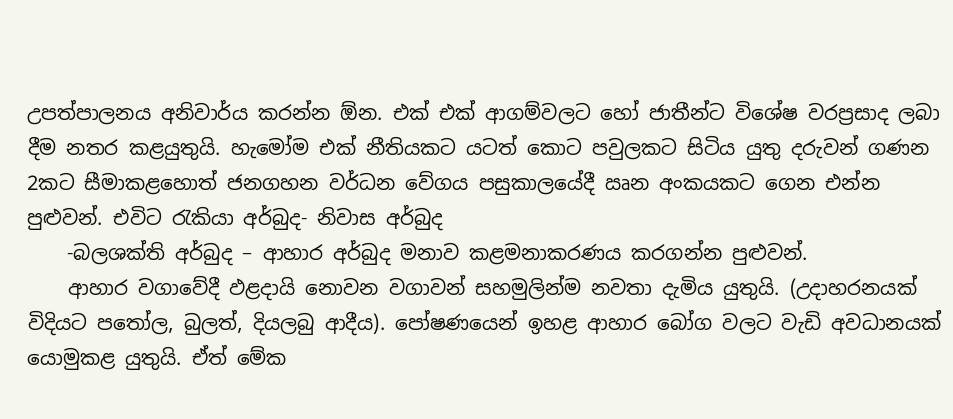උපත්පාලනය අනිවාර්ය කරන්න ඕන. එක් එක් ආගම්වලට හෝ ජාතීන්ට විශේෂ වරප්‍රසාද ලබා දීම නතර කළයුතුයි. හැමෝම එක් නීතියකට යටත් කොට පවුලකට සිටිය යුතු දරුවන් ගණන 2කට සීමාකළහොත් ජනගහන වර්ධන වේගය පසුකාලයේදී ඍන අංකයකට ගෙන එන්න පුළුවන්. එවිට රැකියා අර්බුද- නිවාස අර්බුද
    -බලශක්ති අර්බුද – ආහාර අර්බුද මනාව කළමනාකරණය කරගන්න පුළුවන්.
    ආහාර වගාවේදී ඵළදායි නොවන වගාවන් සහමුලින්ම නවතා දැමිය යුතුයි. (උදාහරනයක් විදියට පතෝල, බුලත්, දියලබු ආදීය). පෝෂණයෙන් ඉහළ ආහාර බෝග වලට වැඩි අවධානයක් යොමුකළ යුතුයි. ඒත් මේක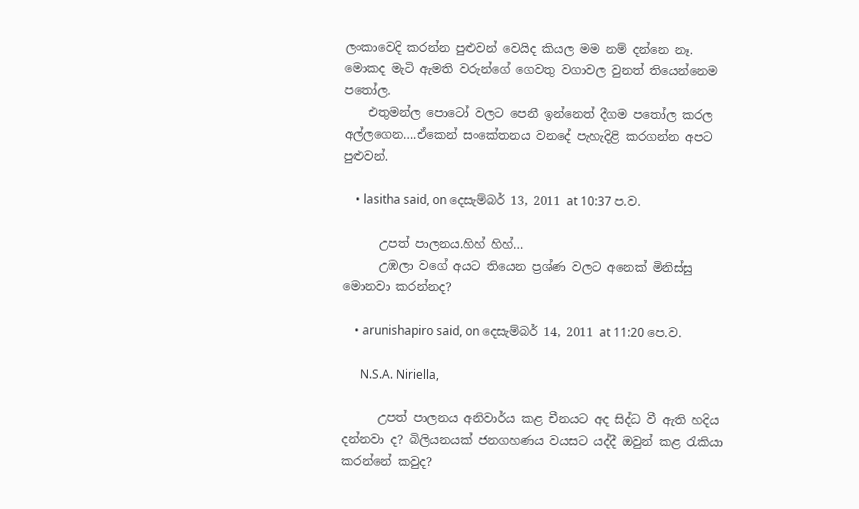ලංකාවෙදි කරන්න පුළුවන් වෙයිද කියල මම නම් දන්නෙ නෑ. මොකද මැටි ඇමති වරුන්ගේ ගෙවතු වගාවල වුනත් තියෙන්නෙම පතෝල.
    එතුමන්ල පොටෝ වලට පෙනී ඉන්නෙත් දීගම පතෝල කරල අල්ලගෙන….ඒකෙන් සංකේතනය වනදේ පැහැදිළි කරගන්න අපට පුළුවන්.

    • lasitha said, on දෙසැම්බර් 13, 2011 at 10:37 ප.ව.

      උපත් පාලනය.හිහ් හිහ්…
      උඹලා වගේ අයට තියෙන ප්‍රශ්ණ වලට අනෙක් මිනිස්සු මොනවා කරන්නද?

    • arunishapiro said, on දෙසැම්බර් 14, 2011 at 11:20 පෙ.ව.

      N.S.A. Niriella,

      උපත් පාලනය අනිවාර්ය කළ චීනයට අද සිද්ධ වී ඇති හදිය දන්නවා ද? බිලියනයක් ජනගහණය වයසට යද්දී ඔවුන් කළ රැකියා කරන්නේ කවුද?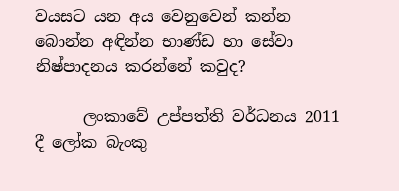වයසට යන අය වෙනුවෙන් කන්න බොන්න අඳින්න භාණ්ඩ හා සේවා නිෂ්පාදනය කරන්නේ කවුද?

      ලංකාවේ උප්පත්ති වර්ධනය 2011 දී ලෝක බැංකු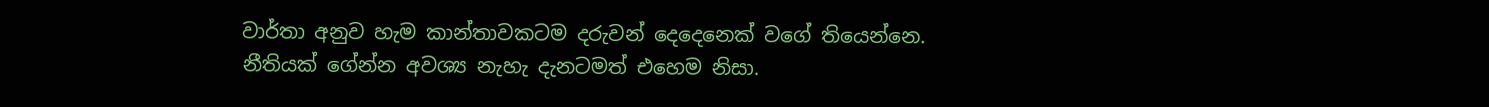වාර්තා අනුව හැම කාන්තාවකටම දරුවන් දෙදෙනෙක් වගේ තියෙන්නෙ. නීතියක් ගේන්න අවශ්‍ය නැහැ දැනටමත් එහෙම නිසා.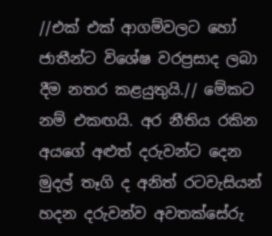//එක් එක් ආගම්වලට හෝ ජාතීන්ට විශේෂ වරප්‍රසාද ලබා දීම නතර කළයුතුයි.// මේකට නම් එකඟයි. අර නීතිය රකින අයගේ අළුත් දරුවන්ට දෙන මුදල් තෑගි ද අනිත් රටවැසියන් හදන දරුවන්ව අවතක්සේරු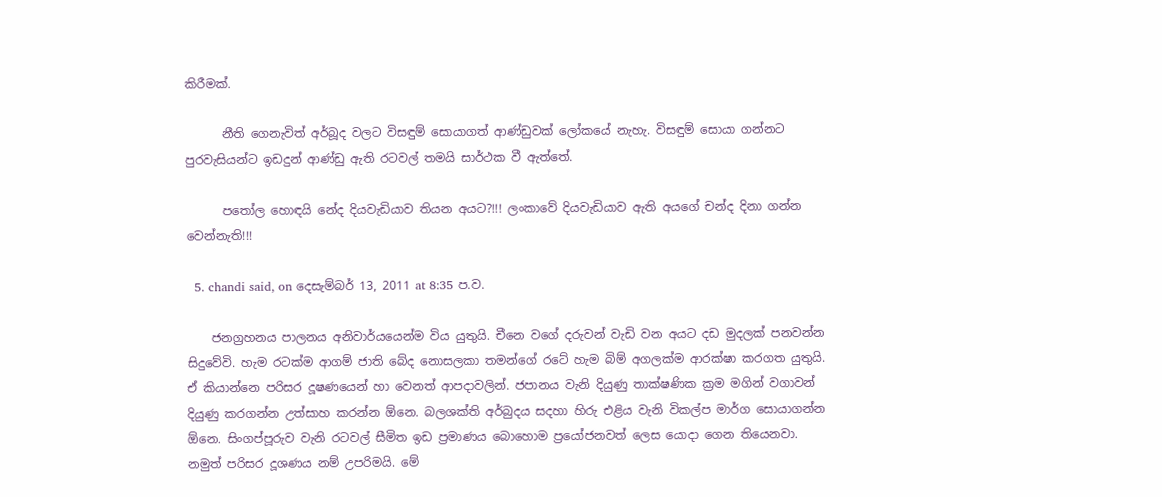කිරීමක්.

      නීති ගෙනැවිත් අර්බූද වලට විසඳුම් සොයාගත් ආණ්ඩුවක් ලෝකයේ නැහැ. විසඳුම් සොයා ගන්නට පුරවැසියන්ට ඉඩදුන් ආණ්ඩු ඇති රටවල් තමයි සාර්ථක වී ඇත්තේ.

      පතෝල හොඳයි නේද දියවැඩියාව තියන අයට?!!! ලංකාවේ දියවැඩියාව ඇති අයගේ චන්ද දිනා ගන්න වෙන්නැති!!!

  5. chandi said, on දෙසැම්බර් 13, 2011 at 8:35 ප.ව.

    ජනග්‍රහනය පාලනය අනිවාර්යයෙන්ම විය යුතුයි. චීනෙ වගේ දරුවන් වැඩි වන අයට දඩ මුදලක් පනවන්න සිදුවේවි. හැම රටක්ම ආගම් ජාති බේද නොසලකා තමන්ගේ රටේ හැම බිම් අගලක්ම ආරක්ෂා කරගත යුතුයි. ඒ කියාන්නෙ පරිසර දූෂණයෙන් හා වෙනත් ආපදාවලින්. ජපානය වැනි දියුණු තාක්ෂණික ක්‍රම මගින් වගාවන් දියුණු කරගන්න උත්සාහ කරන්න ඕනෙ. බලශක්ති අර්බුදය සදහා හිරු එළිය වැනි විකල්ප මාර්ග සොයාගන්න ඕනෙ. සිංගප්පූරුව වැනි රටවල් සීමිත ඉඩ ප්‍රමාණය බොහොම ප්‍රයෝජනවත් ලෙස යොදා ගෙන තියෙනවා. නමුත් පරිසර දූශණය නම් උපරිමයි. මේ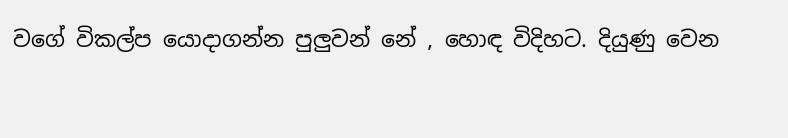වගේ විකල්ප යොදාගන්න පුලුවන් නේ , හොඳ විදිහට. දියුණු වෙන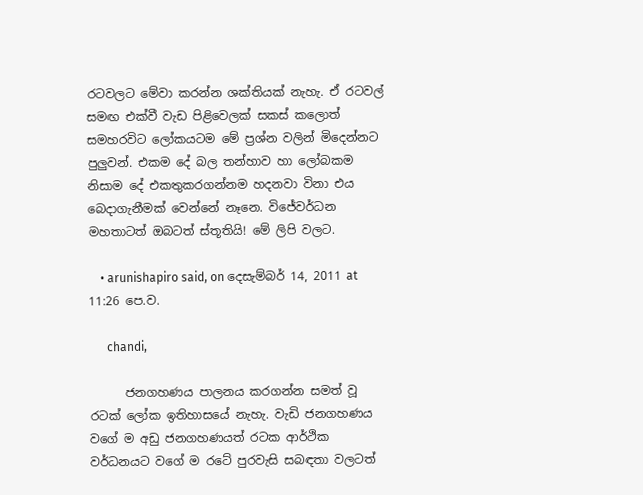රටවලට මේවා කරන්න ශක්තියක් නැහැ. ඒ රටවල් සමඟ එක්වී වැඩ පිළිවෙලක් සකස් කලොත් සමහරවිට ලෝකයටම මේ ප්‍රශ්න වලින් මිදෙන්නට පුලුවන්. එකම දේ බල තන්හාව හා ලෝබකම නිසාම දේ එකතුකරගන්නම හදනවා විනා එය බෙදාගැනීමක් වෙන්නේ නෑනෙ. විජේවර්ධන මහතාටත් ඔබටත් ස්තූතියි! මේ ලිපි වලට.

    • arunishapiro said, on දෙසැම්බර් 14, 2011 at 11:26 පෙ.ව.

      chandi,

      ජනගහණය පාලනය කරගන්න සමත් වූ රටක් ලෝක ඉතිහාසයේ නැහැ. වැඩි ජනගහණය වගේ ම අඩු ජනගහණයත් රටක ආර්ථික වර්ධනයට වගේ ම රටේ පුරවැසි සබඳතා වලටත්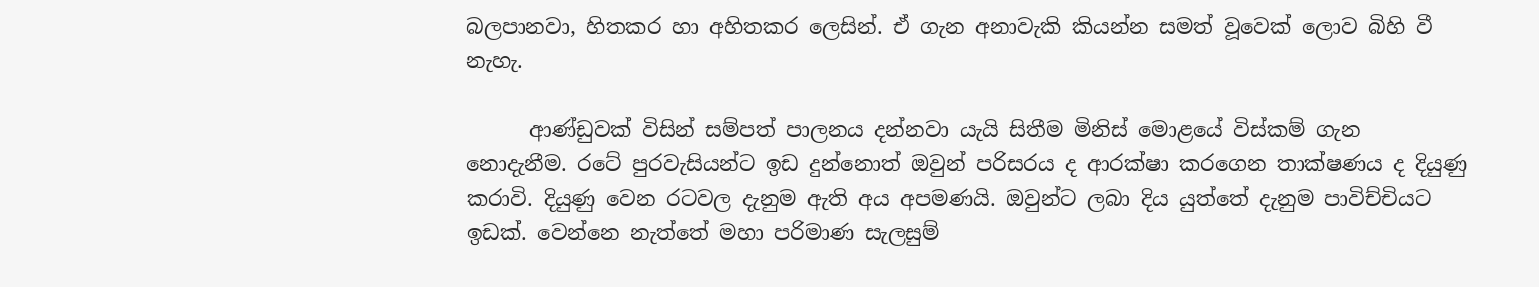බලපානවා, හිතකර හා අහිතකර ලෙසින්. ඒ ගැන අනාවැකි කියන්න සමත් වූවෙක් ලොව බිහි වී නැහැ.

      ආණ්ඩුවක් විසින් සම්පත් පාලනය දන්නවා යැයි සිතීම මිනිස් මොළයේ විස්කම් ගැන නොදැනීම. රටේ පුරවැසියන්ට ඉඩ දුන්නොත් ඔවුන් පරිසරය ද ආරක්ෂා කරගෙන තාක්ෂණය ද දියුණු කරාවි. දියුණු වෙන රටවල දැනුම ඇති අය අපමණයි. ඔවුන්ට ලබා දිය යුත්තේ දැනුම පාවිච්චියට ඉඩක්. වෙන්නෙ නැත්තේ මහා පරිමාණ සැලසුම්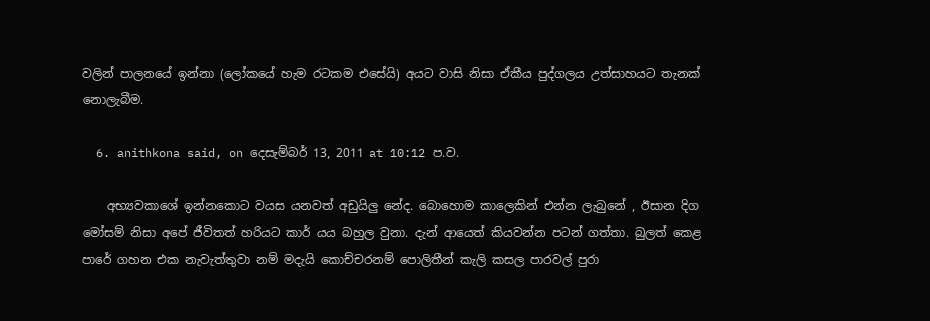වලින් පාලනයේ ඉන්නා (ලෝකයේ හැම රටකම එසේයි) අයට වාසි නිසා ඒකීය පුද්ගලය උත්සාහයට තැනක් නොලැබීම.

  6. anithkona said, on දෙසැම්බර් 13, 2011 at 10:12 ප.ව.

    අභ්‍යවකාශේ ඉන්නකොට වයස යනවත් අඩුයිලු නේද. බොහොම කාලෙකින් එන්න ලැබුනේ , ඊසාන දිග මෝසම් නිසා අපේ ජීවිතත් හරියට කාර් යය බහුල වුනා. දැන් ආයෙත් කියවන්න පටන් ගත්තා. බුලත් කෙළ පාරේ ගහන එක නැවැත්තුවා නම් මදැයි කොච්චරනම් පොලිතීන් කැලි කසල පාරවල් පුරා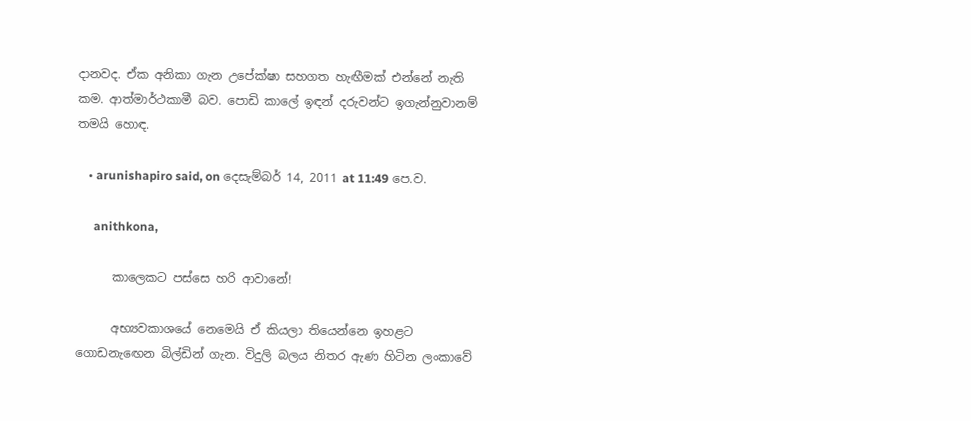දානවද. ඒක අනිකා ගැන උපේක්ෂා සහගත හැඟීමක් එන්නේ නැති කම. ආත්මාර්ථකාමී බව. පොඩි කාලේ ඉඳන් දරුවන්ට ඉගැන්නුවානම් තමයි හොඳ.

    • arunishapiro said, on දෙසැම්බර් 14, 2011 at 11:49 පෙ.ව.

      anithkona,

      කාලෙකට පස්සෙ හරි ආවානේ!

      අභ්‍යවකාශයේ නෙමෙයි ඒ කියලා තියෙන්නෙ ඉහළට ගොඩනැඟෙන බිල්ඩින් ගැන. විදුලි බලය නිතර ඇණ හිටින ලංකාවේ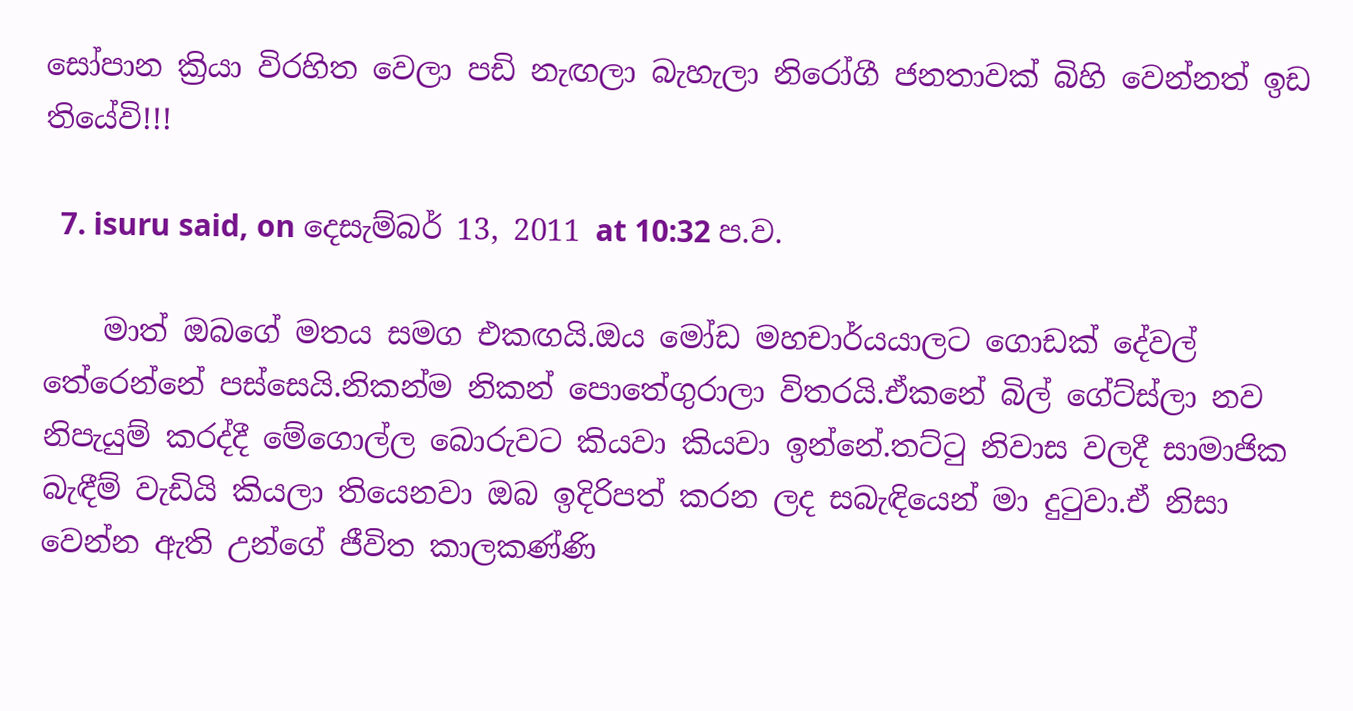සෝපාන ක්‍රියා විරහිත වෙලා පඩි නැඟලා බැහැලා නිරෝගී ජනතාවක් බිහි වෙන්නත් ඉඩ තියේවි!!!

  7. isuru said, on දෙසැම්බර් 13, 2011 at 10:32 ප.ව.

    මාත් ඔබගේ මතය සමග එකඟයි.ඔය මෝඩ මහචාර්යයාලට ගොඩක් දේවල් තේරෙන්නේ පස්සෙයි.නිකන්ම නිකන් පොතේගුරාලා විතරයි.ඒකනේ බිල් ගේට්ස්ලා නව නිපැයුම් කරද්දී මේගොල්ල බොරුවට කියවා කියවා ඉන්නේ.තට්ටු නිවාස වලදී සාමාජික බැඳීම් වැඩියි කියලා තියෙනවා ඔබ ඉදිරිපත් කරන ලද සබැඳියෙන් මා දුටුවා.ඒ නිසා වෙන්න ඇති උන්ගේ ජීවිත කාලකණ්ණි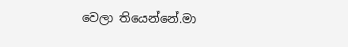වෙලා තියෙන්නේ.මා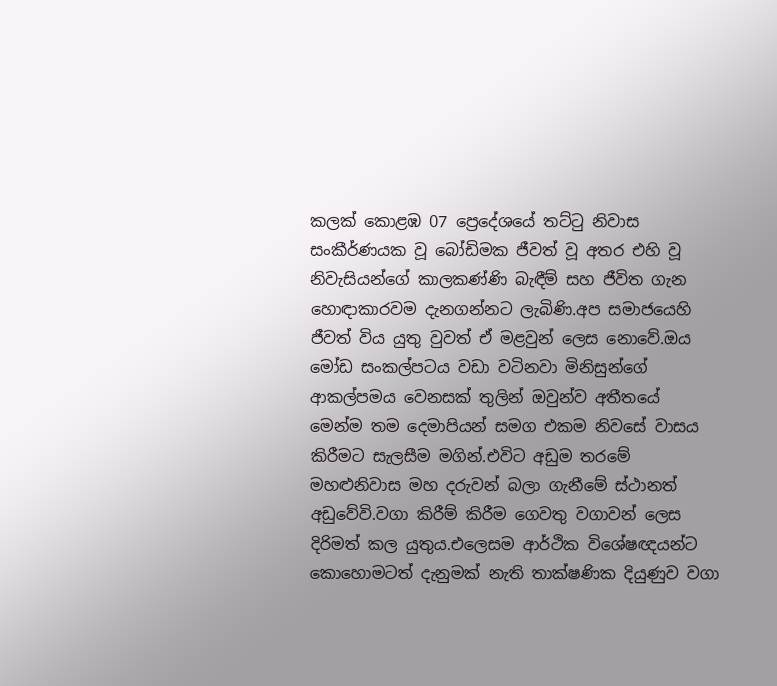කලක් කොළඹ 07 ප්‍රෙදේශයේ තට්ටු නිවාස සංකීර්ණයක වූ බෝඩිමක ජීවත් වූ අතර එහි වූ නිවැසියන්ගේ කාලකණ්ණි බැඳීම් සහ ජීවිත ගැන හොඳාකාරවම දැනගන්නට ලැබිණි.අප සමාජයෙහි ජීවත් විය යුතු වුවත් ඒ මළවුන් ලෙස නොවේ.ඔය මෝඩ සංකල්පටය වඩා වටිනවා මිනිසුන්ගේ ආකල්පමය වෙනසක් තුලින් ඔවුන්ව අතීතයේ මෙන්ම තම දෙමාපියන් සමග එකම නිවසේ වාසය කිරීමට සැලසීම මගින්.එවිට අඩුම තරමේ මහළුනිවාස මහ දරුවන් බලා ගැනීමේ ස්ථානත් අඩුවේවි.වගා කිරීම් කිරීම ගෙවතු වගාවන් ලෙස දිරිමත් කල යුතුය.එලෙසම ආර්ථික විශේෂඥයන්ට කොහොමටත් දැනුමක් නැති තාක්ෂණික දියුණුව වගා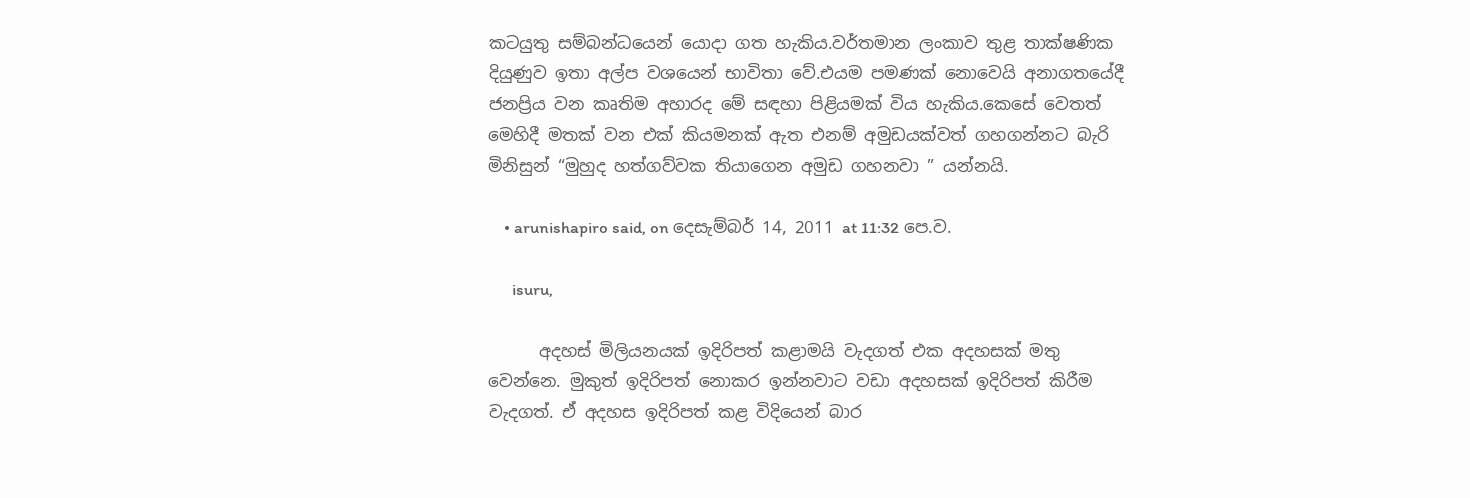කටයුතු සම්බන්ධයෙන් යොදා ගත හැකිය.වර්තමාන ලංකාව තුළ තාක්ෂණික දියුණුව ඉතා අල්ප වශයෙන් භාවිතා වේ.එයම පමණක් නොවෙයි අනාගතයේදී ජනප්‍රිය වන කෘතිම අහාරද මේ සඳහා පිළියමක් විය හැකිය.කෙසේ වෙතත් මෙහිදී මතක් වන එක් කියමනක් ඇත එනම් අමුඩයක්වත් ගහගන්නට බැරි මිනිසුන් “මුහුද හත්ගව්වක තියාගෙන අමුඩ ගහනවා ” යන්නයි.

    • arunishapiro said, on දෙසැම්බර් 14, 2011 at 11:32 පෙ.ව.

      isuru,

      අදහස් මිලියනයක් ඉදිරිපත් කළාමයි වැදගත් එක අදහසක් මතු වෙන්නෙ. මුකුත් ඉදිරිපත් නොකර ඉන්නවාට වඩා අදහසක් ඉදිරිපත් කිරීම වැදගත්. ඒ අදහස ඉදිරිපත් කළ විදියෙන් බාර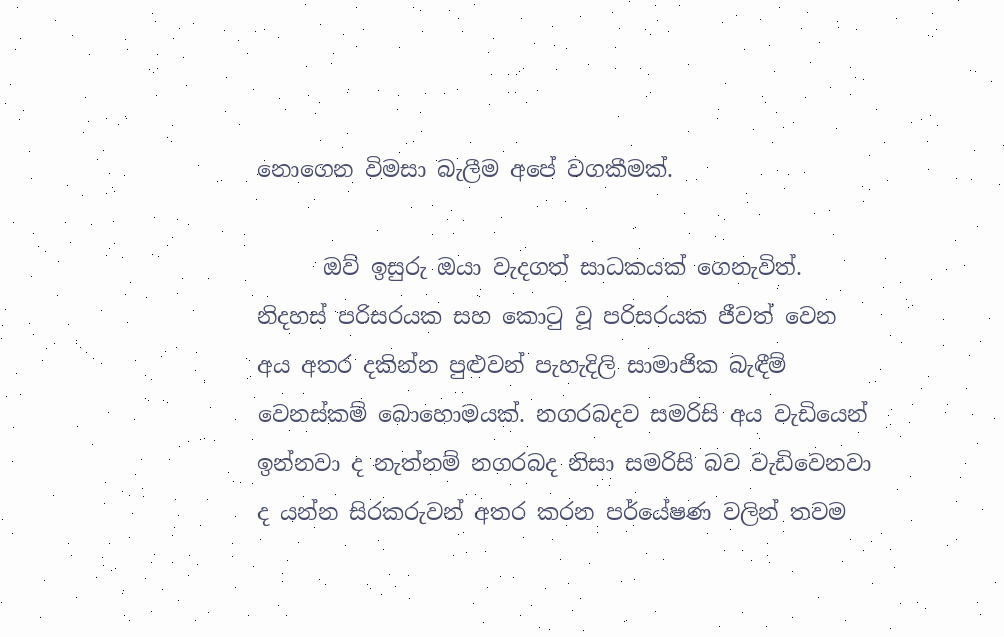නොගෙන විමසා බැලීම අපේ වගකීමක්.

      ඔව් ඉසුරු ඔයා වැදගත් සාධකයක් ගෙනැවිත්. නිදහස් පරිසරයක සහ කොටු වූ පරිසරයක ජීවත් වෙන අය අතර දකින්න පුළුවන් පැහැදිලි සාමාජික බැඳීම් වෙනස්කම් බොහොමයක්. නගරබදව සමරිසි අය වැඩියෙන් ඉන්නවා ද නැත්නම් නගරබද නිසා සමරිසි බව වැඩිවෙනවා ද යන්න සිරකරුවන් අතර කරන පර්යේෂණ වලින් තවම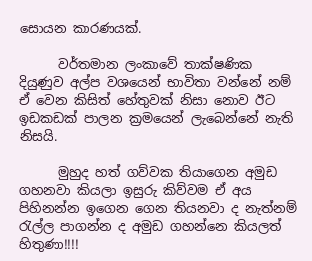සොයන කාරණයක්.

      වර්තමාන ලංකාවේ තාක්ෂණික දියුණුව අල්ප වශයෙන් භාවිතා වන්නේ නම් ඒ වෙන කිසිත් හේතුවක් නිසා නොව ඊට ඉඩකඩක් පාලන ක්‍රමයෙන් ලැබෙන්නේ නැති නිසයි.

      මුහුද හත් ගව්වක තියාගෙන අමුඩ ගහනවා කියලා ඉසුරු කිව්වම ඒ අය පිහිනන්න ඉගෙන ගෙන තියනවා ද නැත්නම් රැල්ල පාගන්න ද අමුඩ ගහන්නෙ කියලත් හිතුණා!!!!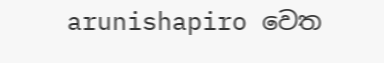arunishapiro වෙත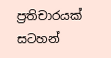ප්‍රතිචාරයක් සටහන්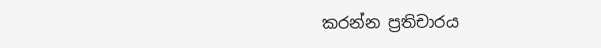කරන්න ප්‍රතිචාරය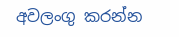අවලංගු කරන්න